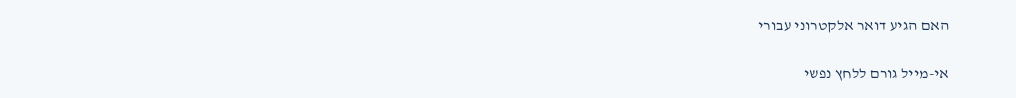האם הגיע דואר אלקטרוני עבורי

אי-מייל גורם ללחץ נפשי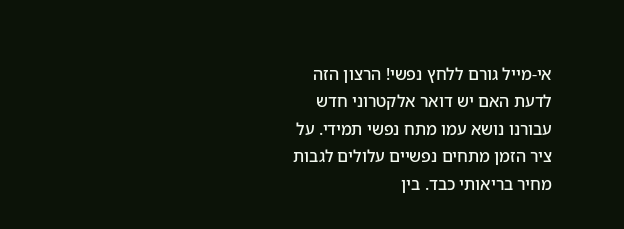אי-מייל גורם ללחץ נפשי! הרצון הזה לדעת האם יש דואר אלקטרוני חדש עבורנו נושא עמו מתח נפשי תמידי. על ציר הזמן מתחים נפשיים עלולים לגבות מחיר בריאותי כבד. בין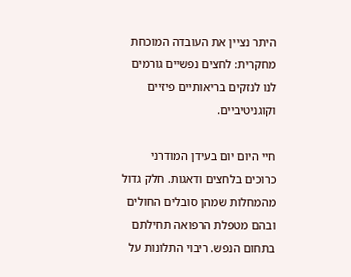היתר נציין את העובדה המוכחת מחקרית: לחצים נפשיים גורמים לנו לנזקים בריאותיים פיזיים וקוגניטיביים.

חיי היום יום בעידן המודרני כרוכים בלחצים ודאגות. חלק גדול מהמחלות שמהן סובלים החולים ובהם מטפלת הרפואה תחילתם בתחום הנפש. ריבוי התלונות על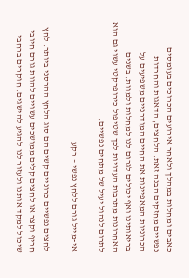כאבים ומחלות במהלך ולאחר אירועים הכרוכים בעומסים נפשיים מחזקים הבנה זאת. הלחצים, הדאגות והחרדות הכרוניות המאפיינות את החיים המודרניים משפיעים על בריאותינו ואף יכולים לגרום לנו למחלות ולמוות. בשנים האחרונות מתרבות העדויות לכך שטיפול כירופרקטי עשוי גם הוא לתרום לנהול יעיל של מתחים נפשיים.

אי-מייל גורם ללחץ נפשי – רקע

לחצים נפשיים כרוניים קשים הם סוג הלחץ ההרסני ביותר. לחץ חריף וקצר או לחצים קלים ממושכים עשויים להוות גורם חיובי שיכול למקד אותנו ולעזור לנו להגיע להישגים. חוקרים ברחבי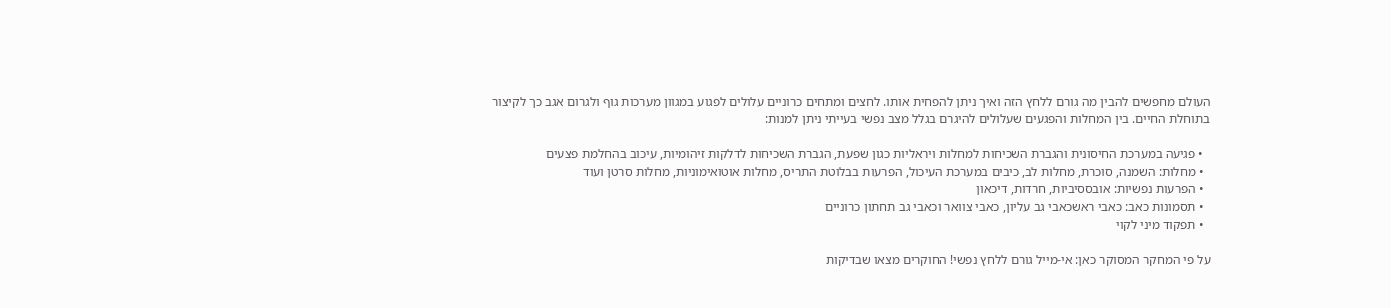העולם מחפשים להבין מה גורם ללחץ הזה ואיך ניתן להפחית אותו. לחצים ומתחים כרוניים עלולים לפגוע במגוון מערכות גוף ולגרום אגב כך לקיצור בתוחלת החיים. בין המחלות והפגעים שעלולים להיגרם בגלל מצב נפשי בעייתי ניתן למנות:

  • פגיעה במערכת החיסונית והגברת השכיחות למחלות ויראליות כגון שפעת, הגברת השכיחות לדלקות זיהומיות, עיכוב בהחלמת פצעים
  • מחלות: השמנה, סוכרת, מחלות לב, כיבים במערכת העיכול, הפרעות בבלוטת התריס, מחלות אוטואימוניות, מחלות סרטן ועוד
  • הפרעות נפשיות: אובססיביות, חרדות, דיכאון
  • תסמונות כאב: כאבי ראשכאבי גב עליון, כאבי צוואר וכאבי גב תחתון כרוניים
  • תפקוד מיני לקוי

על פי המחקר המסוקר כאן: אי-מייל גורם ללחץ נפשי! החוקרים מצאו שבדיקות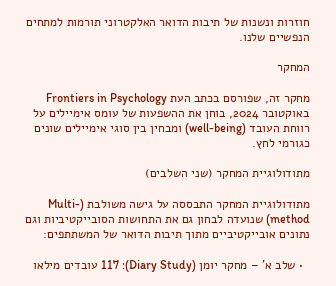חוזרות ונשנות של תיבות הדואר האלקטרוני תורמות למתחים הנפשיים שלנו.

המחקר

מחקר זה, שפורסם בכתב העת Frontiers in Psychology באוקטובר 2024, בוחן את ההשפעות של עומס אימיילים על רווחת העובד (well-being) ומבחין בין סוגי אימיילים שונים כגורמי לחץ.

מתודולוגיית המחקר (שני השלבים)

מתודולוגיית המחקר התבססה על גישה משולבת (Multi-method) שנועדה לבחון גם את התחושות הסובייקטיביות וגם נתונים אובייקטיביים מתוך תיבות הדואר של המשתתפים:

  • שלב א' – מחקר יומן (Diary Study): 117 עובדים מילאו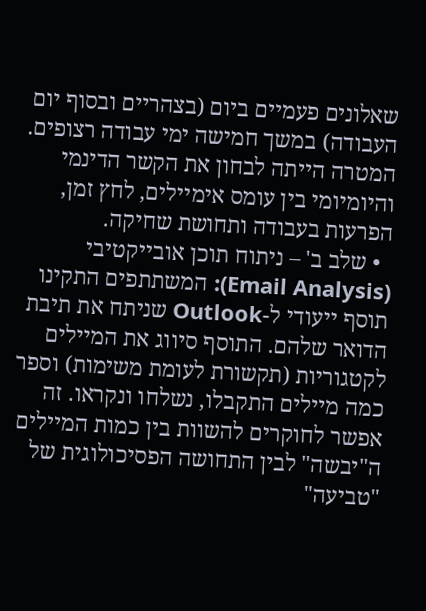שאלונים פעמיים ביום (בצהריים ובסוף יום העבודה) במשך חמישה ימי עבודה רצופים. המטרה הייתה לבחון את הקשר הדינמי והיומיומי בין עומס אימיילים, לחץ זמן, הפרעות בעבודה ותחושת שחיקה.
  • שלב ב' – ניתוח תוכן אובייקטיבי (Email Analysis): המשתתפים התקינו תוסף ייעודי ל-Outlook שניתח את תיבת הדואר שלהם. התוסף סיווג את המיילים לקטגוריות (תקשורת לעומת משימות) וספר כמה מיילים התקבלו, נשלחו ונקראו. זה אפשר לחוקרים להשוות בין כמות המיילים ה"יבשה" לבין התחושה הפסיכולוגית של "טביעה"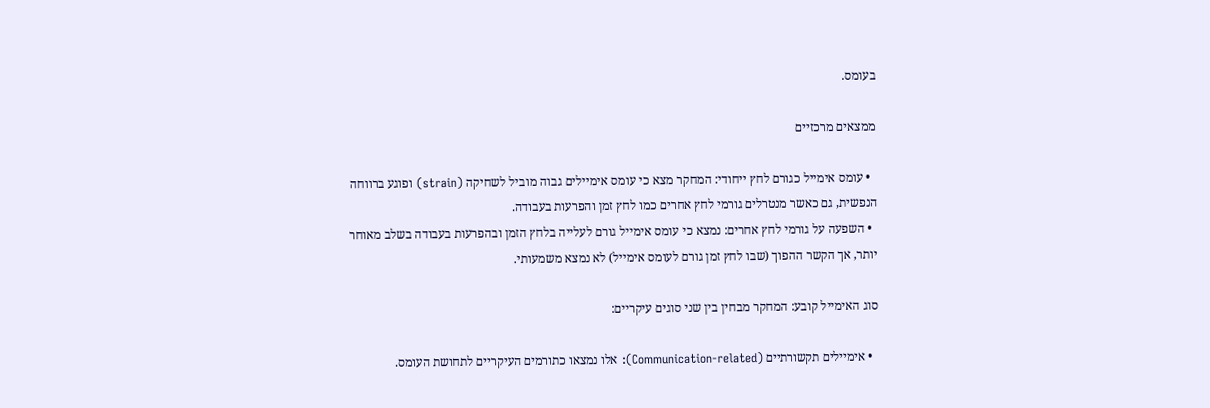בעומס.

ממצאים מרכזיים

  • עומס אימייל כגורם לחץ ייחודי: המחקר מצא כי עומס אימיילים גבוה מוביל לשחיקה (strain) ופוגע ברווחה הנפשית, גם כאשר מנטרלים גורמי לחץ אחרים כמו לחץ זמן והפרעות בעבודה.
  • השפעה על גורמי לחץ אחרים: נמצא כי עומס אימייל גורם לעלייה בלחץ הזמן ובהפרעות בעבודה בשלב מאוחר יותר, אך הקשר ההפוך (שבו לחץ זמן גורם לעומס אימייל) לא נמצא משמעותי.

סוג האימייל קובע: המחקר מבחין בין שני סוגים עיקריים:

  • אימיילים תקשורתיים (Communication-related): אלו נמצאו כתורמים העיקריים לתחושת העומס.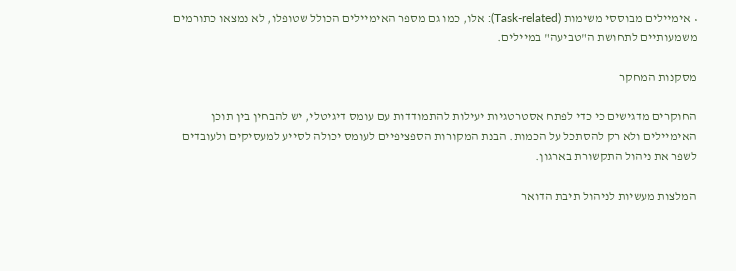• אימיילים מבוססי משימות (Task-related): אלו, כמו גם מספר האימיילים הכולל שטופלו, לא נמצאו כתורמים משמעותיים לתחושת ה"טביעה" במיילים.

מסקנות המחקר

החוקרים מדגישים כי כדי לפתח אסטרטגיות יעילות להתמודדות עם עומס דיגיטלי, יש להבחין בין תוכן האימיילים ולא רק להסתכל על הכמות. הבנת המקורות הספציפיים לעומס יכולה לסייע למעסיקים ולעובדים לשפר את ניהול התקשורת בארגון.

המלצות מעשיות לניהול תיבת הדואר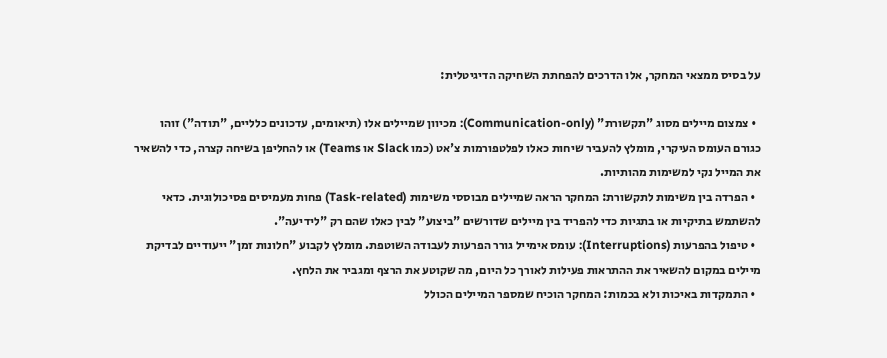על בסיס ממצאי המחקר, אלו הדרכים להפחתת השחיקה הדיגיטלית:

  • צמצום מיילים מסוג "תקשורת" (Communication-only): מכיוון שמיילים אלו (תיאומים, עדכונים כלליים, "תודה") זוהו כגורם העומס העיקרי, מומלץ להעביר שיחות כאלו לפלטפורמות צ'אט (כמו Slack או Teams) או להחליפן בשיחה קצרה, כדי להשאיר את המייל נקי למשימות מהותיות.
  • הפרדה בין משימות לתקשורת: המחקר הראה שמיילים מבוססי משימות (Task-related) פחות מעמיסים פסיכולוגית. כדאי להשתמש בתיקיות או בתגיות כדי להפריד בין מיילים שדורשים "ביצוע" לבין כאלו שהם רק "לידיעה".
  • טיפול בהפרעות (Interruptions): עומס אימייל גורר הפרעות לעבודה השוטפת. מומלץ לקבוע "חלונות זמן" ייעודיים לבדיקת מיילים במקום להשאיר את ההתראות פעילות לאורך כל היום, מה שקוטע את הרצף ומגביר את הלחץ.
  • התמקדות באיכות ולא בכמות: המחקר הוכיח שמספר המיילים הכולל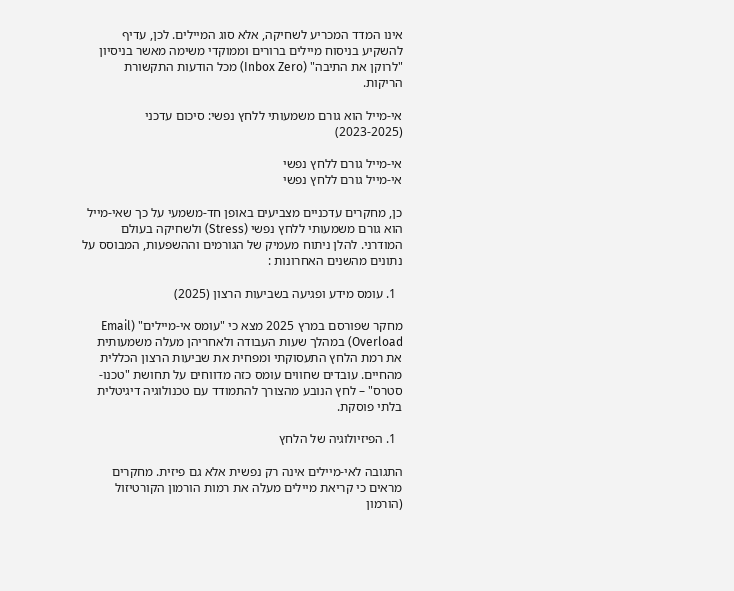אינו המדד המכריע לשחיקה, אלא סוג המיילים. לכן, עדיף להשקיע בניסוח מיילים ברורים וממוקדי משימה מאשר בניסיון "לרוקן את התיבה" (Inbox Zero) מכל הודעות התקשורת הריקות.

אי-מייל הוא גורם משמעותי ללחץ נפשי: סיכום עדכני (2023-2025)

אי-מייל גורם ללחץ נפשי
אי-מייל גורם ללחץ נפשי

כן, מחקרים עדכניים מצביעים באופן חד-משמעי על כך שאי-מייל הוא גורם משמעותי ללחץ נפשי (Stress) ולשחיקה בעולם המודרני. להלן ניתוח מעמיק של הגורמים וההשפעות, המבוסס על נתונים מהשנים האחרונות :

  1. עומס מידע ופגיעה בשביעות הרצון (2025)

מחקר שפורסם במרץ 2025 מצא כי "עומס אי-מיילים" (Email Overload) במהלך שעות העבודה ולאחריהן מעלה משמעותית את רמת הלחץ התעסוקתי ומפחית את שביעות הרצון הכללית מהחיים. עובדים שחווים עומס כזה מדווחים על תחושת "טכנו-סטרס" – לחץ הנובע מהצורך להתמודד עם טכנולוגיה דיגיטלית בלתי פוסקת.

  1. הפיזיולוגיה של הלחץ

התגובה לאי-מיילים אינה רק נפשית אלא גם פיזית. מחקרים מראים כי קריאת מיילים מעלה את רמות הורמון הקורטיזול (הורמון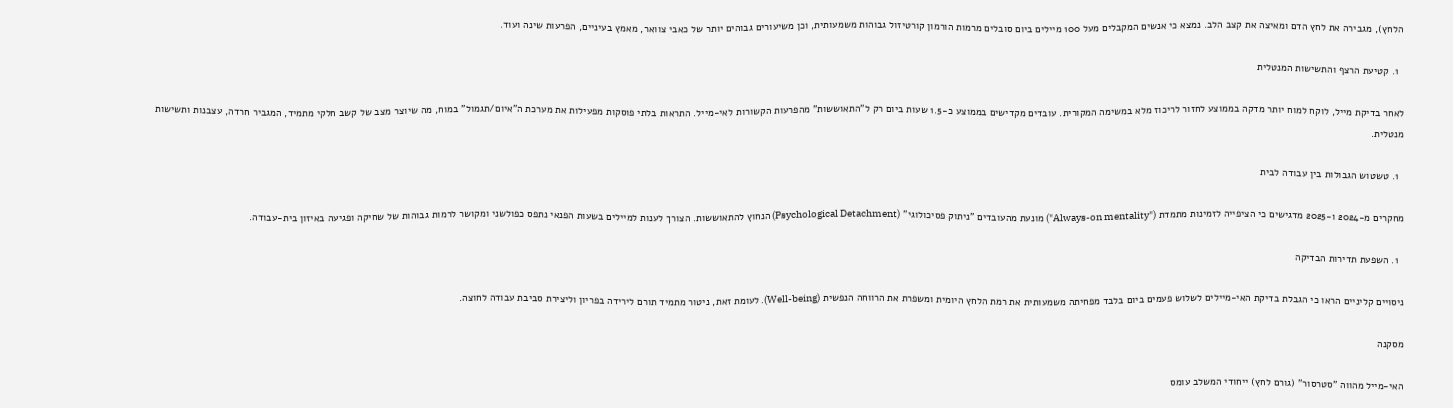הלחץ), מגבירה את לחץ הדם ומאיצה את קצב הלב. נמצא כי אנשים המקבלים מעל 100 מיילים ביום סובלים מרמות הורמון קורטיזול גבוהות משמעותית, וכן משיעורים גבוהים יותר של כאבי צוואר, מאמץ בעיניים, הפרעות שינה ועוד.

  1. קטיעת הרצף והתשישות המנטלית

לאחר בדיקת מייל, לוקח למוח יותר מדקה בממוצע לחזור לריכוז מלא במשימה המקורית. עובדים מקדישים בממוצע כ-1.5 שעות ביום רק ל"התאוששות" מהפרעות הקשורות לאי-מייל. התראות בלתי פוסקות מפעילות את מערכת ה"איום/תגמול" במוח, מה שיוצר מצב של קשב חלקי מתמיד, המגביר חרדה, עצבנות ותשישות מנטלית.

  1. טשטוש הגבולות בין עבודה לבית

מחקרים מ-2024 ו-2025 מדגישים כי הציפייה לזמינות מתמדת ("Always-on mentality") מונעת מהעובדים "ניתוק פסיכולוגי" (Psychological Detachment) הנחוץ להתאוששות. הצורך לענות למיילים בשעות הפנאי נתפס כפולשני ומקושר לרמות גבוהות של שחיקה ופגיעה באיזון בית-עבודה.

  1. השפעת תדירות הבדיקה

ניסויים קליניים הראו כי הגבלת בדיקת האי-מיילים לשלוש פעמים ביום בלבד מפחיתה משמעותית את רמת הלחץ היומית ומשפרת את הרווחה הנפשית (Well-being). לעומת זאת, ניטור מתמיד תורם לירידה בפריון וליצירת סביבת עבודה לחוצה.

מסקנה

האי-מייל מהווה "סטרסור" (גורם לחץ) ייחודי המשלב עומס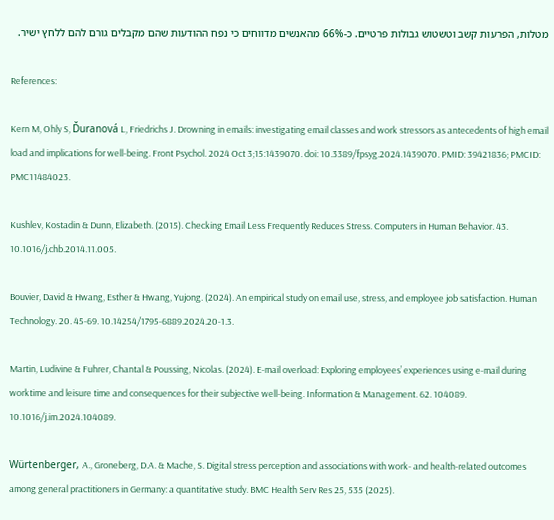מטלות, הפרעות קשב וטשטוש גבולות פרטיים. כ-66% מהאנשים מדווחים כי נפח ההודעות שהם מקבלים גורם להם ללחץ ישיר.

References:

Kern M, Ohly S, Ďuranová L, Friedrichs J. Drowning in emails: investigating email classes and work stressors as antecedents of high email load and implications for well-being. Front Psychol. 2024 Oct 3;15:1439070. doi: 10.3389/fpsyg.2024.1439070. PMID: 39421836; PMCID: PMC11484023.

Kushlev, Kostadin & Dunn, Elizabeth. (2015). Checking Email Less Frequently Reduces Stress. Computers in Human Behavior. 43. 10.1016/j.chb.2014.11.005.

Bouvier, David & Hwang, Esther & Hwang, Yujong. (2024). An empirical study on email use, stress, and employee job satisfaction. Human Technology. 20. 45-69. 10.14254/1795-6889.2024.20-1.3.

Martin, Ludivine & Fuhrer, Chantal & Poussing, Nicolas. (2024). E-mail overload: Exploring employees’ experiences using e-mail during worktime and leisure time and consequences for their subjective well-being. Information & Management. 62. 104089. 10.1016/j.im.2024.104089.

Würtenberger, A., Groneberg, D.A. & Mache, S. Digital stress perception and associations with work- and health-related outcomes among general practitioners in Germany: a quantitative study. BMC Health Serv Res 25, 535 (2025).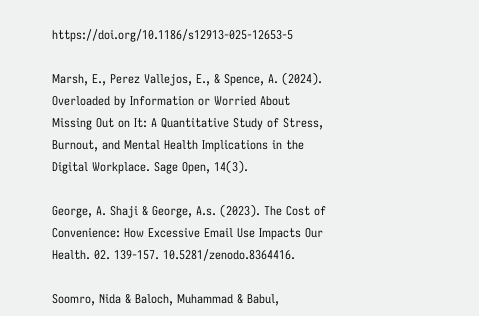https://doi.org/10.1186/s12913-025-12653-5

Marsh, E., Perez Vallejos, E., & Spence, A. (2024). Overloaded by Information or Worried About Missing Out on It: A Quantitative Study of Stress, Burnout, and Mental Health Implications in the Digital Workplace. Sage Open, 14(3).

George, A. Shaji & George, A.s. (2023). The Cost of Convenience: How Excessive Email Use Impacts Our Health. 02. 139-157. 10.5281/zenodo.8364416.

Soomro, Nida & Baloch, Muhammad & Babul,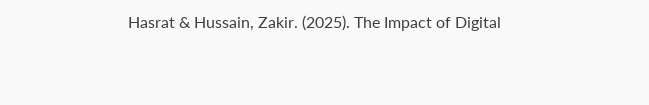Hasrat & Hussain, Zakir. (2025). The Impact of Digital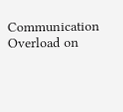Communication Overload on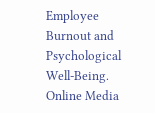Employee Burnout and Psychological Well-Being. Online Media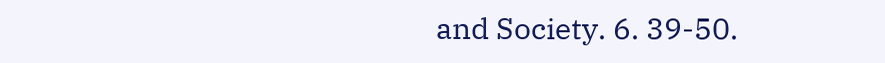and Society. 6. 39-50.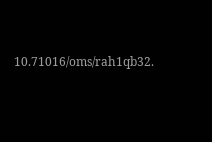10.71016/oms/rah1qb32.